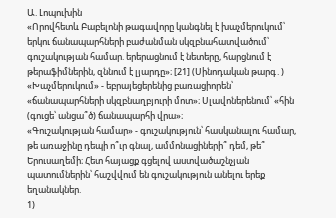Ա. Լոպուխին
«Որովհետև Բաբելոնի թագավորը կանգնել է խաչմերուկում՝ երկու ճանապարհների բաժանման սկզբնահատվածում՝ գուշակության համար. երերացնում է նետերը, հարցնում է թերաֆիմներին, զննում է լյարդը»։ [21] (Սինոդական թարգ․)
«Խաչմերուկում» - եբրայեցերենից բառացիորեն՝ «ճանապարհների սկզբնաղբյուրի մոտ»։ Սլավոներենում՝ «հին (գուցե՝ անցա՞ծ) ճանապարհի վրա»։
«Գուշակության համար» - գուշակություն՝ հասկանալու համար, թե առաջինը դեպի ո՞ւր գնալ, ամմոնացիների՞ դեմ, թե՞ Երուսաղեմի։ Հետ հայացք գցելով աստվածաշնչյան պատումներին՝ հաշվվում են գուշակություն անելու երեք եղանակներ.
1)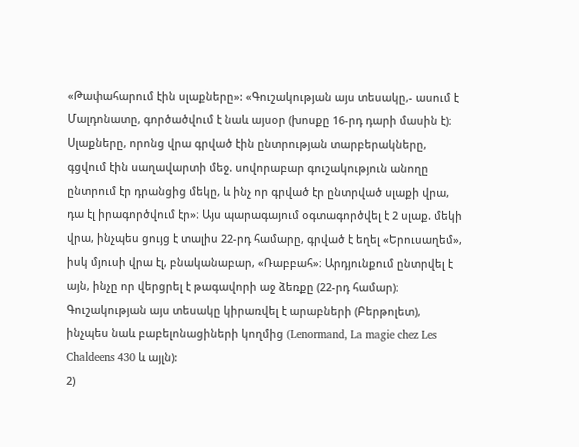«Թափահարում էին սլաքները»: «Գուշակության այս տեսակը,- ասում է Մալդոնատը, գործածվում է նաև այսօր (խոսքը 16-րդ դարի մասին է)։ Սլաքները, որոնց վրա գրված էին ընտրության տարբերակները, գցվում էին սաղավարտի մեջ. սովորաբար գուշակություն անողը ընտրում էր դրանցից մեկը, և ինչ որ գրված էր ընտրված սլաքի վրա, դա էլ իրագործվում էր»։ Այս պարագայում օգտագործվել է 2 սլաք. մեկի վրա, ինչպես ցույց է տալիս 22-րդ համարը, գրված է եղել «Երուսաղեմ», իսկ մյուսի վրա էլ, բնականաբար, «Ռաբբահ»։ Արդյունքում ընտրվել է այն, ինչը որ վերցրել է թագավորի աջ ձեռքը (22-րդ համար)։ Գուշակության այս տեսակը կիրառվել է արաբների (Բերթոլետ), ինչպես նաև բաբելոնացիների կողմից (Lenormand, La magie chez Les Chaldeens 430 և այլն):
2)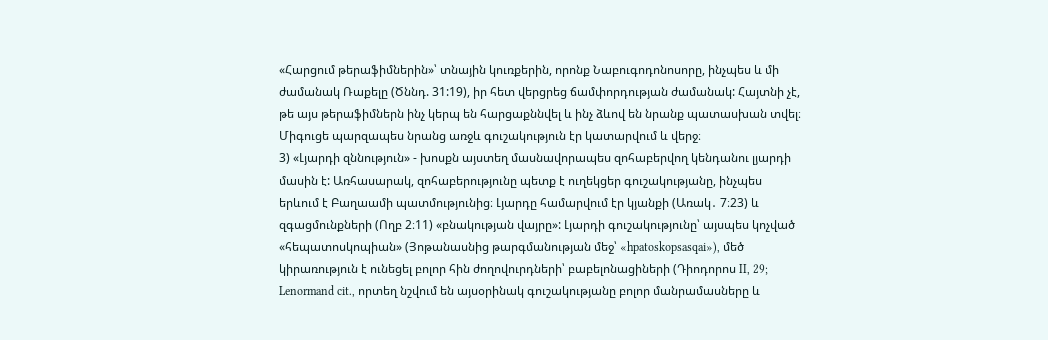«Հարցում թերաֆիմներին»՝ տնային կուռքերին, որոնք Նաբուգոդոնոսորը, ինչպես և մի ժամանակ Ռաքելը (Ծննդ. 31:19), իր հետ վերցրեց ճամփորդության ժամանակ: Հայտնի չէ, թե այս թերաֆիմներն ինչ կերպ են հարցաքննվել և ինչ ձևով են նրանք պատասխան տվել։ Միգուցե պարզապես նրանց առջև գուշակություն էր կատարվում և վերջ։
3) «Լյարդի զննություն» - խոսքն այստեղ մասնավորապես զոհաբերվող կենդանու լյարդի մասին է: Առհասարակ, զոհաբերությունը պետք է ուղեկցեր գուշակությանը, ինչպես երևում է Բաղաամի պատմությունից։ Լյարդը համարվում էր կյանքի (Առակ․ 7։23) և զգացմունքների (Ողբ 2։11) «բնակության վայրը»: Լյարդի գուշակությունը՝ այսպես կոչված «հեպատոսկոպիան» (Յոթանասնից թարգմանության մեջ՝ «hpatoskopsasqai»), մեծ կիրառություն է ունեցել բոլոր հին ժողովուրդների՝ բաբելոնացիների (Դիոդորոս II, 29; Lenormand cit., որտեղ նշվում են այսօրինակ գուշակությանը բոլոր մանրամասները և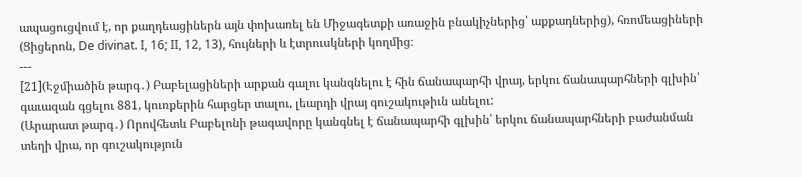ապացուցվում է, որ քաղդեացիներն այն փոխառել են Միջագետքի առաջին բնակիչներից՝ աքքադներից), հռոմեացիների (Ցիցերոն, De divinat. I, 16; II, 12, 13), հույների և էտրուսկների կողմից։
---
[21](Էջմիածին թարգ․) Բաբելացիների արքան գալու կանգնելու է հին ճանապարհի վրայ, երկու ճանապարհների գլխին՝ գաւազան գցելու 881, կուռքերին հարցեր տալու, լեարդի վրայ գուշակութիւն անելու:
(Արարատ թարգ․) Որովհետև Բաբելոնի թագավորը կանգնել է ճանապարհի գլխին՝ երկու ճանապարհների բաժանման տեղի վրա, որ գուշակություն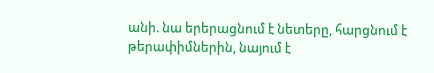անի. նա երերացնում է նետերը, հարցնում է թերափիմներին, նայում է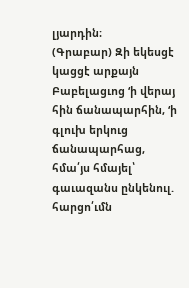լյարդին։
(Գրաբար) Զի եկեսցէ կացցէ արքայն Բաբելացւոց ‘ի վերայ հին ճանապարհին, ‘ի գլուխ երկուց ճանապարհաց, հմա՛յս հմայել՝ գաւազանս ընկենուլ. հարցո՛ւմն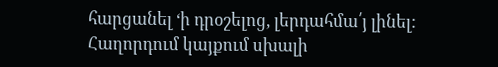հարցանել ‘ի դրօշելոց, լերդահմա՛յ լինել:
Հաղորդում կայքում սխալի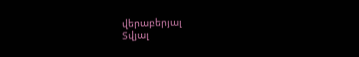վերաբերյալ
Տվյալ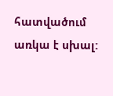հատվածում առկա է սխալ: